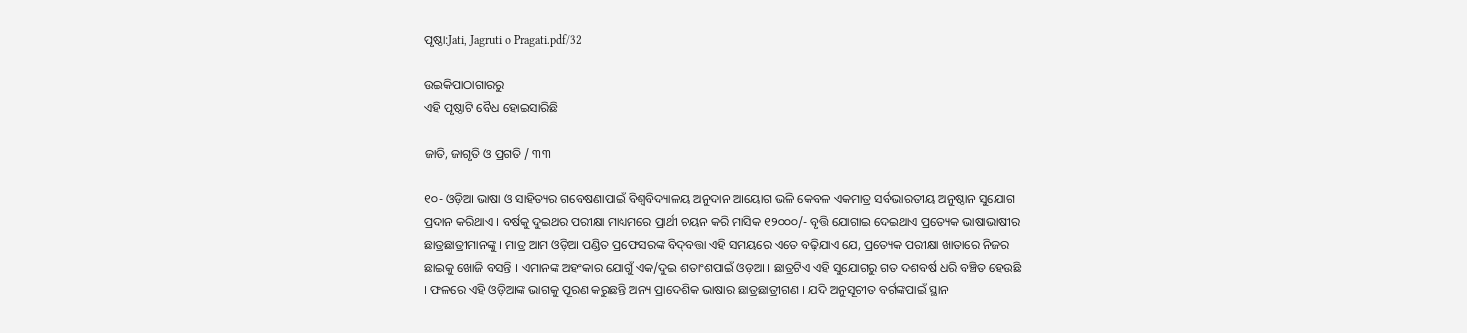ପୃଷ୍ଠା:Jati, Jagruti o Pragati.pdf/32

ଉଇକିପାଠାଗାର‌ରୁ
ଏହି ପୃଷ୍ଠାଟି ବୈଧ ହୋଇସାରିଛି

ଜାତି, ଜାଗୃତି ଓ ପ୍ରଗତି / ୩୩

୧୦- ଓଡ଼ିଆ ଭାଷା ଓ ସାହିତ୍ୟର ଗବେଷଣାପାଇଁ ବିଶ୍ୱବିଦ୍ୟାଳୟ ଅନୁଦାନ ଆୟୋଗ ଭଳି କେବଳ ଏକମାତ୍ର ସର୍ବଭାରତୀୟ ଅନୁଷ୍ଠାନ ସୁଯୋଗ ପ୍ରଦାନ କରିଥାଏ । ବର୍ଷକୁ ଦୁଇଥର ପରୀକ୍ଷା ମାଧ୍ୟମରେ ପ୍ରାର୍ଥୀ ଚୟନ କରି ମାସିକ ୧୨୦୦୦/- ବୃତ୍ତି ଯୋଗାଇ ଦେଇଥାଏ ପ୍ରତ୍ୟେକ ଭାଷାଭାଷୀର ଛାତ୍ରଛାତ୍ରୀମାନଙ୍କୁ । ମାତ୍ର ଆମ ଓଡ଼ିଆ ପଣ୍ଡିତ ପ୍ରଫେସରଙ୍କ ବିଦ୍‌ବତ୍ତା ଏହି ସମୟରେ ଏତେ ବଢ଼ିଯାଏ ଯେ, ପ୍ରତ୍ୟେକ ପରୀକ୍ଷା ଖାତାରେ ନିଜର ଛାଇକୁ ଖୋଜି ବସନ୍ତି । ଏମାନଙ୍କ ଅହଂକାର ଯୋଗୁଁ ଏକ/ଦୁଇ ଶତାଂଶପାଇଁ ଓଡ଼ଆ । ଛାତ୍ରଟିଏ ଏହି ସୁଯୋଗରୁ ଗତ ଦଶବର୍ଷ ଧରି ବଞ୍ଚିତ ହେଉଛି । ଫଳରେ ଏହି ଓଡ଼ିଆଙ୍କ ଭାଗକୁ ପୂରଣ କରୁଛନ୍ତି ଅନ୍ୟ ପ୍ରାଦେଶିକ ଭାଷାର ଛାତ୍ରଛାତ୍ରୀଗଣ । ଯଦି ଅନୁସୂଚୀତ ବର୍ଗଙ୍କପାଇଁ ସ୍ଥାନ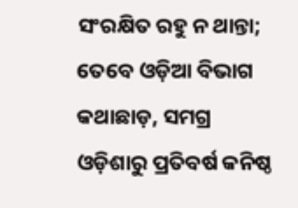ସଂରକ୍ଷିତ ରହୁ ନ ଥାନ୍ତା; ତେବେ ଓଡ଼ିଆ ବିଭାଗ କଥାଛାଡ଼, ସମଗ୍ର ଓଡ଼ିଶାରୁ ପ୍ରତିବର୍ଷ କନିଷ୍ଠ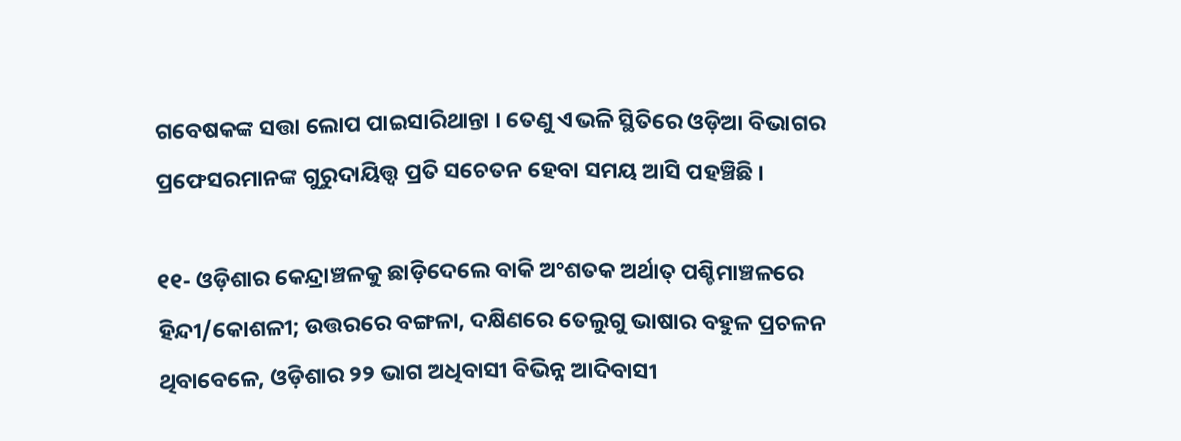ଗବେଷକଙ୍କ ସତ୍ତା ଲୋପ ପାଇସାରିଥାନ୍ତା । ତେଣୁ ଏଭଳି ସ୍ଥିତିରେ ଓଡ଼ିଆ ବିଭାଗର ପ୍ରଫେସରମାନଙ୍କ ଗୁରୁଦାୟିତ୍ତ୍ୱ ପ୍ରତି ସଚେତନ ହେବା ସମୟ ଆସି ପହଞ୍ଚିଛି ।

୧୧- ଓଡ଼ିଶାର କେନ୍ଦ୍ରାଞ୍ଚଳକୁ ଛାଡ଼ିଦେଲେ ବାକି ଅଂଶତକ ଅର୍ଥାତ୍ ପଶ୍ଚିମାଞ୍ଚଳରେ ହିନ୍ଦୀ/କୋଶଳୀ; ଉତ୍ତରରେ ବଙ୍ଗଳା, ଦକ୍ଷିଣରେ ତେଲୁଗୁ ଭାଷାର ବହୁଳ ପ୍ରଚଳନ ଥିବାବେଳେ, ଓଡ଼ିଶାର ୨୨ ଭାଗ ଅଧିବାସୀ ବିଭିନ୍ନ ଆଦିବାସୀ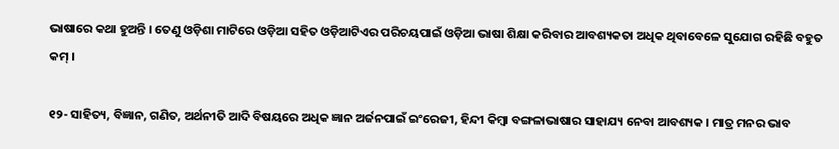ଭାଷାରେ କଥା ହୁଅନ୍ତି । ତେଣୁ ଓଡ଼ିଶା ମାଟିରେ ଓଡ଼ିଆ ସହିତ ଓଡ଼ିଆଟିଏର ପରିଚୟପାଇଁ ଓଡ଼ିଆ ଭାଷା ଶିକ୍ଷା କରିବାର ଆବଶ୍ୟକତା ଅଧିକ ଥିବାବେଳେ ସୁଯୋଗ ରହିଛି ବହୁତ କମ୍ ।

୧୨- ସାହିତ୍ୟ, ବିଜ୍ଞାନ, ଗଣିତ, ଅର୍ଥନୀତି ଆଦି ବିଷୟରେ ଅଧିକ ଜ୍ଞାନ ଅର୍ଜନପାଇଁ ଇଂରେଜୀ, ହିନ୍ଦୀ କିମ୍ବା ବଙ୍ଗଳାଭାଷାର ସାହାଯ୍ୟ ନେବା ଆବଶ୍ୟକ । ମାତ୍ର ମନର ଭାବ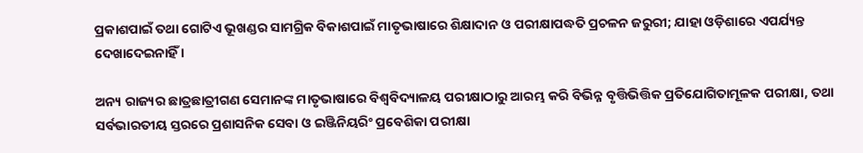ପ୍ରକାଶପାଇଁ ତଥା ଗୋଟିଏ ଭୂଖଣ୍ଡର ସାମଗ୍ରିକ ବିକାଶପାଇଁ ମାତୃଭାଷାରେ ଶିକ୍ଷାଦାନ ଓ ପରୀକ୍ଷାପଦ୍ଧତି ପ୍ରଚଳନ ଜରୁରୀ; ଯାହା ଓଡ଼ିଶାରେ ଏପର୍ଯ୍ୟନ୍ତ ଦେଖାଦେଇନାହିଁ ।

ଅନ୍ୟ ରାଜ୍ୟର ଛାତ୍ରଛାତ୍ରୀଗଣ ସେମାନଙ୍କ ମାତୃଭାଷାରେ ବିଶ୍ୱବିଦ୍ୟାଳୟ ପରୀକ୍ଷାଠାରୁ ଆରମ୍ଭ କରି ବିଭିନ୍ନ ବୃତ୍ତିଭିତ୍ତିକ ପ୍ରତିଯୋଗିତାମୂଳକ ପରୀକ୍ଷା, ତଥା ସର୍ବଭାରତୀୟ ସ୍ତରରେ ପ୍ରଶାସନିକ ସେବା ଓ ଇଞ୍ଜିନିୟରିଂ ପ୍ରବେଶିକା ପରୀକ୍ଷା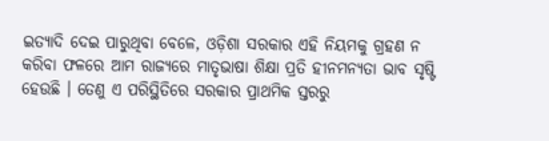ଇତ୍ୟାଦି ଦେଇ ପାରୁଥିବା ବେଳେ, ଓଡ଼ିଶା ସରକାର ଏହି ନିୟମକୁ ଗ୍ରହଣ ନ କରିବା ଫଳରେ ଆମ ରାଜ୍ୟରେ ମାତୃଭାଷା ଶିକ୍ଷା ପ୍ରତି ହୀନମନ୍ୟତା ଭାବ ସୃଷ୍ଟି ହେଉଛି । ତେଣୁ ଏ ପରିସ୍ଥିତିରେ ସରକାର ପ୍ରାଥମିକ ସ୍ତରରୁ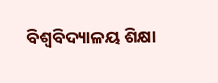ବିଶ୍ୱବିଦ୍ୟାଳୟ ଶିକ୍ଷା